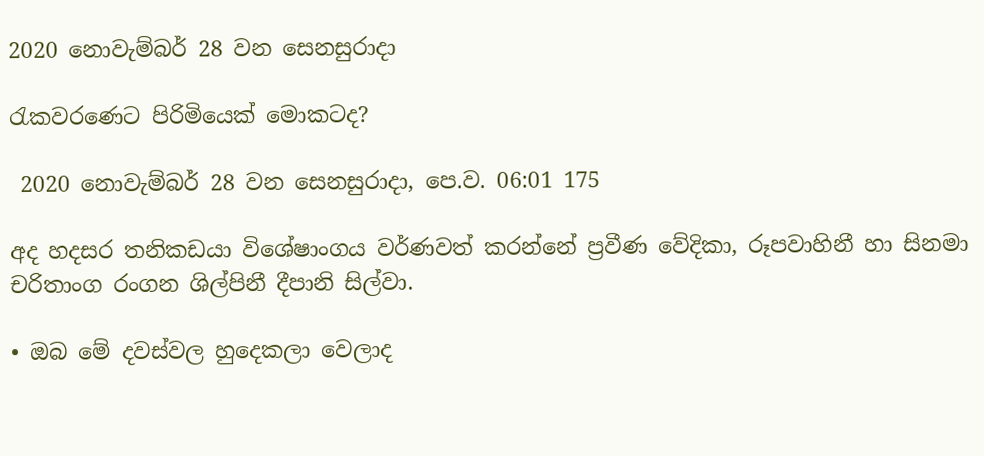2020 නොවැම්බර් 28 වන සෙනසුරාදා

රැකවරණෙට පිරිමියෙක් මොකටද?

 2020 නොවැම්බර් 28 වන සෙනසුරාදා, පෙ.ව. 06:01 175

අද හදසර තනිකඩයා විශේෂාංගය වර්ණවත් කරන්නේ ප්‍රවීණ වේදිකා, රූපවාහිනී හා සිනමා චරිතාංග රංගන ශිල්පිනී දීපානි සිල්වා.

• ඔබ මේ දවස්වල හුදෙකලා වෙලාද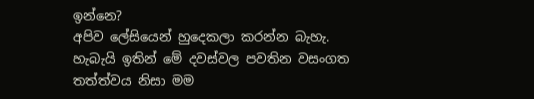ඉන්නෙ?
අපිව ලේසියෙන් හුදෙකලා කරන්න බැහැ. හැබැයි ඉතින් මේ දවස්වල පවතින වසංගත තත්ත්වය නිසා මම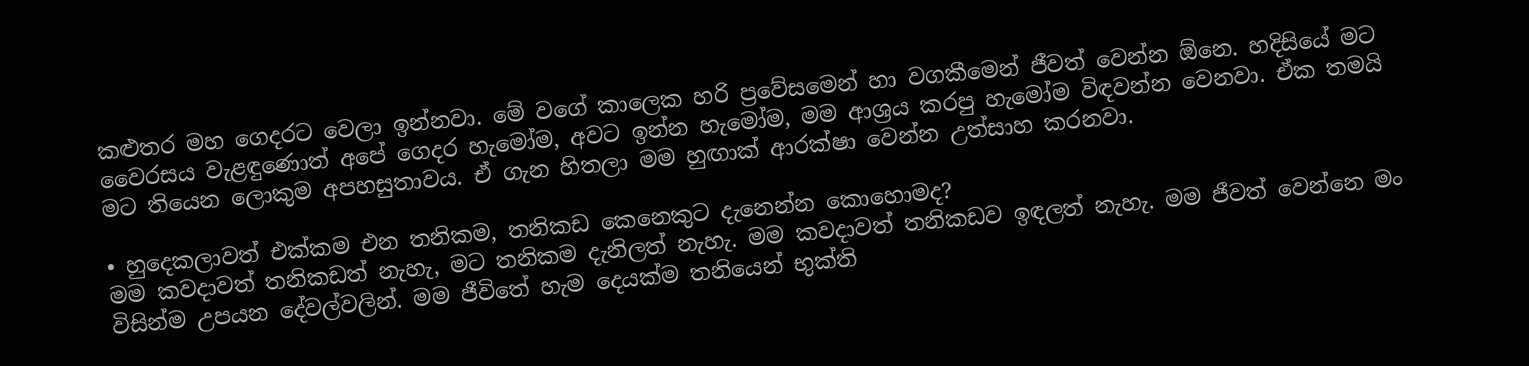කළුතර මහ ගෙදරට වෙලා ඉන්නවා. මේ වගේ කාලෙක හරි ප්‍රවේසමෙන් හා වගකීමෙන් ජීවත් වෙන්න ඕනෙ. හදිසියේ මට වෛරසය වැළඳුණොත් අපේ ගෙදර හැමෝම, අවට ඉන්න හැමෝම, මම ආශ්‍රය කරපු හැමෝම විඳවන්න වෙනවා. ඒක තමයි මට තියෙන ලොකුම අපහසුතාවය. ඒ ගැන හිතලා මම හුඟාක් ආරක්ෂා වෙන්න උත්සාහ කරනවා.

• හුදෙකලාවත් එක්කම එන තනිකම, තනිකඩ කෙනෙකුට දැනෙන්න කොහොමද?
මම කවදාවත් තනිකඩත් නැහැ, මට තනිකම දැනිලත් නැහැ. මම කවදාවත් තනිකඩව ඉඳලත් නැහැ. මම ජීවත් වෙන්නෙ මං විසින්ම උපයන දේවල්වලින්. මම ජීවිතේ හැම දෙයක්ම තනියෙන් භුක්ති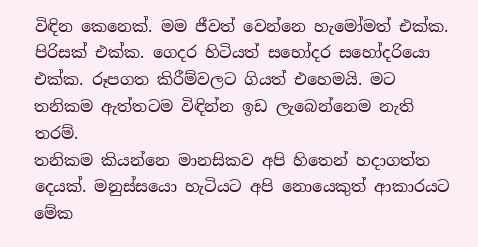විඳින කෙනෙක්. මම ජීවත් වෙන්නෙ හැමෝමත් එක්ක. පිරිසක් එක්ක. ගෙදර හිටියත් සහෝදර සහෝදරියො එක්ක. රූපගත කිරීම්වලට ගියත් එහෙමයි. මට තනිකම ඇත්තටම විඳින්න ඉඩ ලැබෙන්නෙම නැති තරම්.
තනිකම කියන්නෙ මානසිකව අපි හිතෙන් හදාගත්ත දෙයක්. මනුස්සයො හැටියට අපි නොයෙකුත් ආකාරයට මේක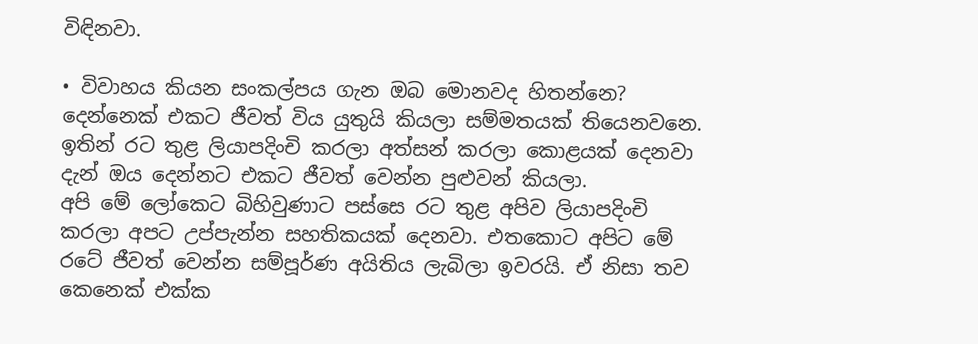විඳිනවා.

• විවාහය කියන සංකල්පය ගැන ඔබ මොනවද හිතන්නෙ?
දෙන්නෙක් එකට ජීවත් විය යුතුයි කියලා සම්මතයක් තියෙනවනෙ. ඉතින් රට තුළ ලියාපදිංචි කරලා අත්සන් කරලා කොළයක් දෙනවා දැන් ඔය දෙන්නට එකට ජීවත් වෙන්න පුළුවන් කියලා.
අපි මේ ලෝකෙට බිහිවුණාට පස්සෙ රට තුළ අපිව ලියාපදිංචි කරලා අපට උප්පැන්න සහතිකයක් දෙනවා. එතකොට අපිට මේ රටේ ජීවත් වෙන්න සම්පූර්ණ අයිතිය ලැබිලා ඉවරයි. ඒ නිසා තව කෙනෙක් එක්ක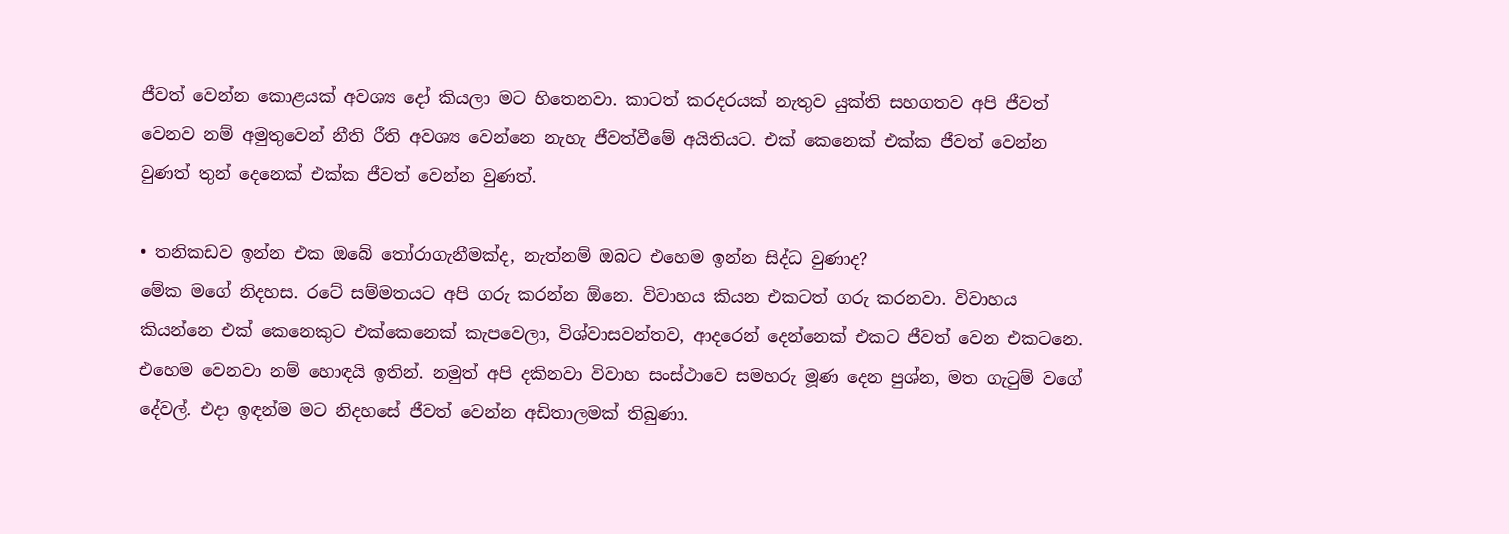ජීවත් වෙන්න කොළයක් අවශ්‍ය දෝ කියලා මට හිතෙනවා. කාටත් කරදරයක් නැතුව යුක්ති සහගතව අපි ජීවත් වෙනව නම් අමුතුවෙන් නීති රීති අවශ්‍ය වෙන්නෙ නැහැ ජීවත්වීමේ අයිතියට. එක් කෙනෙක් එක්ක ජීවත් වෙන්න වුණත් තුන් දෙනෙක් එක්ක ජීවත් වෙන්න වුණත්.

• තනිකඩව ඉන්න එක ඔබේ තෝරාගැනීමක්ද, නැත්නම් ඔබට එහෙම ඉන්න සිද්ධ වුණාද?
මේක මගේ නිදහස. රටේ සම්මතයට අපි ගරු කරන්න ඕනෙ. විවාහය කියන එකටත් ගරු කරනවා. විවාහය කියන්නෙ එක් කෙනෙකුට එක්කෙනෙක් කැපවෙලා, විශ්වාසවන්තව, ආදරෙන් දෙන්නෙක් එකට ජීවත් වෙන එකටනෙ. එහෙම වෙනවා නම් හොඳයි ඉතින්. නමුත් අපි දකිනවා විවාහ සංස්ථාවෙ සමහරු මූණ දෙන පුශ්න, මත ගැටුම් වගේ දේවල්. එදා ඉඳන්ම මට නිදහසේ ජීවත් වෙන්න අඩිතාලමක් තිබුණා.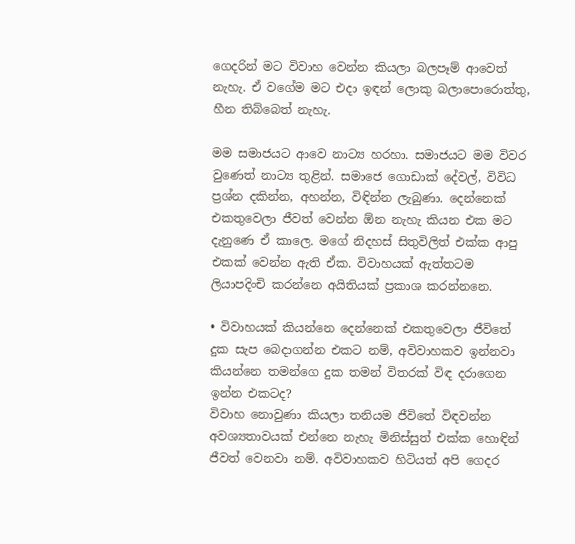ගෙදරින් මට විවාහ වෙන්න කියලා බලපෑම් ආවෙත් නැහැ. ඒ වගේම මට එදා ඉඳන් ලොකු බලාපොරොත්තු, හීන තිබ්බෙත් නැහැ.

මම සමාජයට ආවෙ නාට්‍ය හරහා. සමාජයට මම විවර වුණෙත් නාට්‍ය තුළින්. සමාජෙ ගොඩාක් දේවල්, විවිධ ප්‍රශ්න දකින්න, අහන්න, විඳින්න ලැබුණා. දෙන්නෙක් එකතුවෙලා ජීවත් වෙන්න ඕන නැහැ කියන එක මට දැනුණෙ ඒ කාලෙ. මගේ නිදහස් සිතුවිලිත් එක්ක ආපු එකක් වෙන්න ඇති ඒක. විවාහයක් ඇත්තටම ලියාපදිංචි කරන්නෙ අයිතියක් ප්‍රකාශ කරන්නනෙ.

• විවාහයක් කියන්නෙ දෙන්නෙක් එකතුවෙලා ජීවිතේ දුක සැප බෙදාගන්න එකට නම්, අවිවාහකව ඉන්නවා කියන්නෙ තමන්ගෙ දුක තමන් විතරක් විඳ දරාගෙන ඉන්න එකටද?
විවාහ නොවුණා කියලා තනියම ජීවිතේ විඳවන්න අවශ්‍යතාවයක් එන්නෙ නැහැ මිනිස්සුත් එක්ක හොඳින් ජීවත් වෙනවා නම්. අවිවාහකව හිටියත් අපි ගෙදර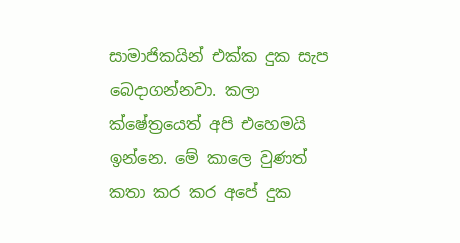සාමාජිකයින් එක්ක දුක සැප බෙදාගන්නවා. කලා ක්ෂේත්‍රයෙත් අපි එහෙමයි ඉන්නෙ. මේ කාලෙ වුණත් කතා කර කර අපේ දුක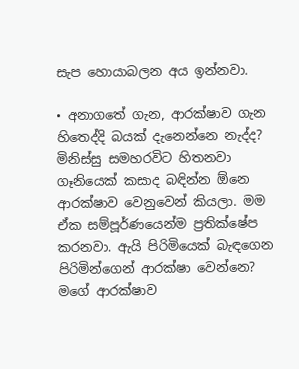සැප හොයාබලන අය ඉන්නවා.

• අනාගතේ ගැන, ආරක්ෂාව ගැන හිතෙද්දි බයක් දැනෙන්නෙ නැද්ද?
මිනිස්සු සමහරවිට හිතනවා ගෑනියෙක් කසාද බඳින්න ඕනෙ ආරක්ෂාව වෙනුවෙන් කියලා. මම ඒක සම්පූර්ණයෙන්ම ප්‍රතික්ෂේප කරනවා. ඇයි පිරිමියෙක් බැඳගෙන පිරිමින්ගෙන් ආරක්ෂා වෙන්නෙ? මගේ ආරක්ෂාව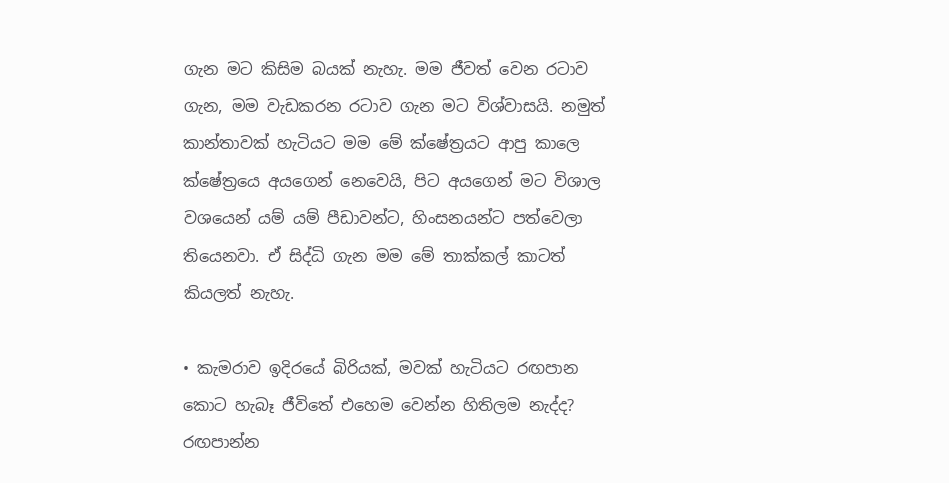ගැන මට කිසිම බයක් නැහැ. මම ජීවත් වෙන රටාව ගැන, මම වැඩකරන රටාව ගැන මට විශ්වාසයි. නමුත් කාන්තාවක් හැටියට මම මේ ක්ෂේත්‍රයට ආපු කාලෙ ක්ෂේත්‍රයෙ අයගෙන් නෙවෙයි, පිට අයගෙන් මට විශාල වශයෙන් යම් යම් පීඩාවන්ට, හිංසනයන්ට පත්වෙලා තියෙනවා. ඒ සිද්ධි ගැන මම මේ තාක්කල් කාටත් කියලත් නැහැ.

• කැමරාව ඉදිරයේ බිරියක්, මවක් හැටියට රඟපාන කොට හැබෑ ජීවිතේ එහෙම වෙන්න හිතිලම නැද්ද?
රඟපාන්න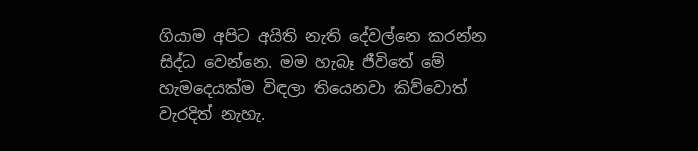ගියාම අපිට අයිති නැති දේවල්නෙ කරන්න සිද්ධ වෙන්නෙ. මම හැබෑ ජීවිතේ මේ හැමදෙයක්ම විඳලා තියෙනවා කිව්වොත් වැරදිත් නැහැ.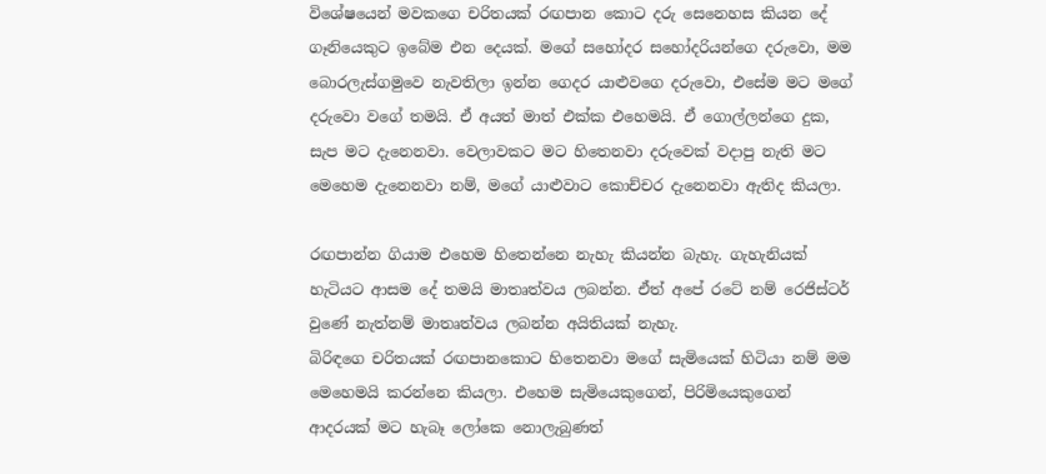විශේෂයෙන් මවකගෙ චරිතයක් රඟපාන කොට දරු සෙනෙහස කියන දේ ගෑනියෙකුට ඉබේම එන දෙයක්. මගේ සහෝදර සහෝදරියන්ගෙ දරුවො, මම බොරලැස්ගමුවෙ නැවතිලා ඉන්න ගෙදර යාළුවගෙ දරුවො, එසේම මට මගේ දරුවො වගේ තමයි. ඒ අයත් මාත් එක්ක එහෙමයි. ඒ ගොල්ලන්ගෙ දුක, සැප මට දැනෙනවා. වෙලාවකට මට හිතෙනවා දරුවෙක් වදාපු නැති මට මෙහෙම දැනෙනවා නම්, මගේ යාළුවාට කොච්චර දැනෙනවා ඇතිද කියලා.

රඟපාන්න ගියාම එහෙම හිතෙන්නෙ නැහැ කියන්න බැහැ. ගැහැනියක් හැටියට ආසම දේ තමයි මාතෘත්වය ලබන්න. ඒත් අපේ රටේ නම් රෙජිස්ටර් වුණේ නැත්නම් මාතෘත්වය ලබන්න අයිතියක් නැහැ.
බිරිඳගෙ චරිතයක් රඟපානකොට හිතෙනවා මගේ සැමියෙක් හිටියා නම් මම මෙහෙමයි කරන්නෙ කියලා. එහෙම සැමියෙකුගෙන්, පිරිමියෙකුගෙන් ආදරයක් මට හැබෑ ලෝකෙ නොලැබුණත්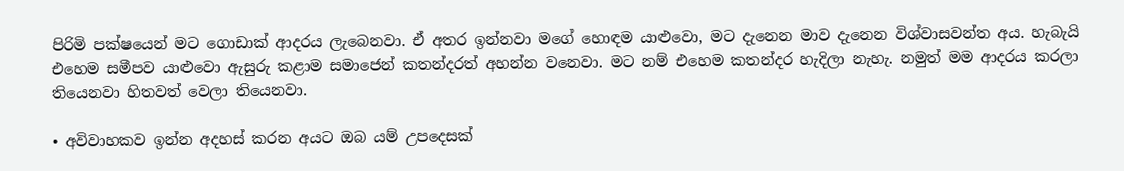පිරිමි පක්ෂයෙන් මට ගොඩාක් ආදරය ලැබෙනවා. ඒ අතර ඉන්නවා මගේ හොඳම යාළුවො, මට දැනෙන මාව දැනෙන විශ්වාසවන්ත අය. හැබැයි එහෙම සමීපව යාළුවො ඇසුරු කළාම සමාජෙන් කතන්දරත් අහන්න වනෙවා. මට නම් එහෙම කතන්දර හැදිලා නැහැ. නමුත් මම ආදරය කරලා තියෙනවා හිතවත් වෙලා තියෙනවා.

• අවිවාහකව ඉන්න අදහස් කරන අයට ඔබ යම් උපදෙසක්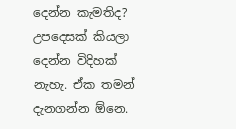දෙන්න කැමතිද?
උපදෙසක් කියලා දෙන්න විදිහක් නැහැ. ඒක තමන් දැනගන්න ඕනෙ.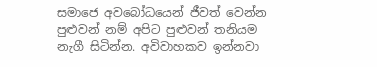සමාජෙ අවබෝධයෙන් ජීවත් වෙන්න පුළුවන් නම් අපිට පුළුවන් තනියම නැගී සිටින්න. අවිවාහකව ඉන්නවා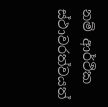නම් ආර්ථික ස්ථාවරත්වයත්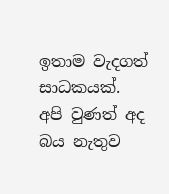ඉතාම වැදගත් සාධකයක්. අපි වුණත් අද බය නැතුව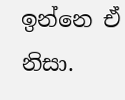ඉන්නෙ ඒ නිසා.